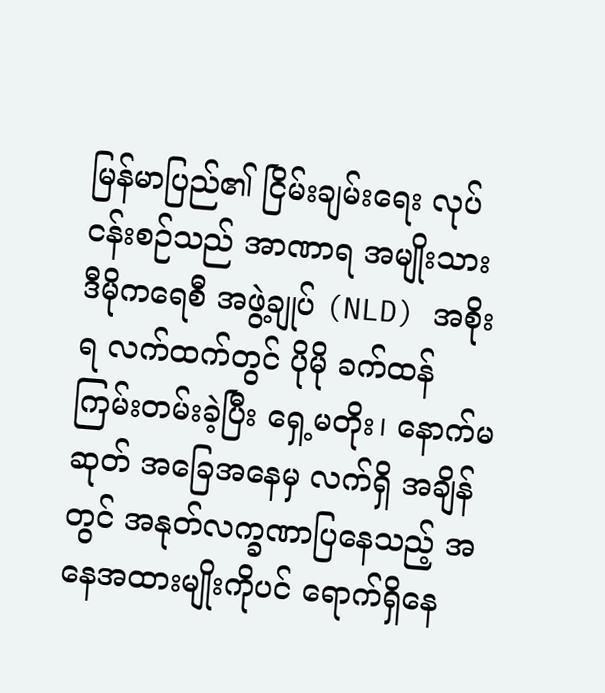မြန်မာပြည်၏ ငြိမ်းချမ်းရေး လုပ်ငန်းစဉ်သည် အာဏာရ အမျိုးသား ဒီမိုကရေစီ အဖွဲ့ချုပ် (NLD) အစိုးရ လက်ထက်တွင် ပိုမို ခက်ထန် ကြမ်းတမ်းခဲ့ပြီး ရှေ့မတိုး၊ နောက်မဆုတ် အခြေအနေမှ လက်ရှိ အချိန်တွင် အနုတ်လက္ခဏာပြနေသည့် အနေအထားမျိုးကိုပင် ရောက်ရှိနေ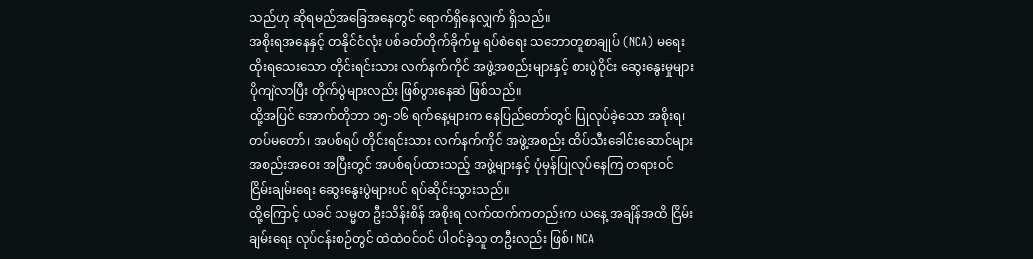သည်ဟု ဆိုရမည်အခြေအနေတွင် ရောက်ရှိနေလျှက် ရှိသည်။
အစိုးရအနေနှင့် တနိုင်ငံလုံး ပစ်ခတ်တိုက်ခိုက်မှု ရပ်စဲရေး သဘောတူစာချုပ် (NCA) မရေးထိုးရသေးသော တိုင်းရင်းသား လက်နက်ကိုင် အဖွဲ့အစည်းများနှင့် စားပွဲဝိုင်း ဆွေးနွေးမှုများ ပိုကျဲလာပြီး တိုက်ပွဲများလည်း ဖြစ်ပွားနေဆဲ ဖြစ်သည်။
ထို့အပြင် အောက်တိုဘာ ၁၅-၁၆ ရက်နေ့များက နေပြည်တော်တွင် ပြုလုပ်ခဲ့သော အစိုးရ၊ တပ်မတော်၊ အပစ်ရပ် တိုင်းရင်းသား လက်နက်ကိုင် အဖွဲ့အစည်း ထိပ်သီးခေါင်းဆောင်များ အစည်းအဝေး အပြီးတွင် အပစ်ရပ်ထားသည့် အဖွဲ့များနှင့် ပုံမှန်ပြုလုပ်နေကြ တရားဝင် ငြိမ်းချမ်းရေး ဆွေးနွေးပွဲများပင် ရပ်ဆိုင်းသွားသည်။
ထို့ကြောင့် ယခင် သမ္မတ ဦးသိန်းစိန် အစိုးရ လက်ထက်ကတည်းက ယနေ့ အချိန်အထိ ငြိမ်းချမ်းရေး လုပ်ငန်းစဉ်တွင် ထဲထဲဝင်ဝင် ပါဝင်ခဲ့သူ တဦးလည်း ဖြစ်၊ NCA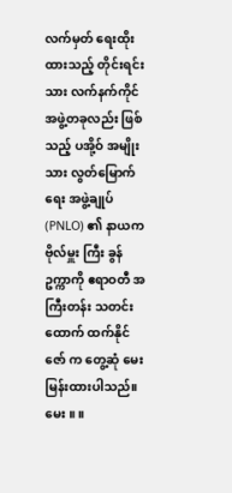လက်မှတ် ရေးထိုးထားသည့် တိုင်းရင်းသား လက်နက်ကိုင် အဖွဲ့တခုလည်း ဖြစ်သည့် ပအို့ဝ် အမျိုးသား လွတ်မြောက်ရေး အဖွဲ့ချုပ် (PNLO) ၏ နာယက ဗိုလ်မှူး ကြီး ခွန်ဥက္ကာကို ဧရာဝတီ အကြီးတန်း သတင်းထောက် ထက်နိုင်ဇော် က တွေ့ဆုံ မေးမြန်းထားပါသည်။
မေး ။ ။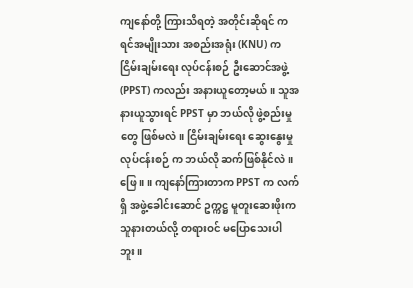ကျနော်တို့ ကြားသိရတဲ့ အတိုင်းဆိုရင် ကရင်အမျိုးသား အစည်းအရုံး (KNU) က ငြိမ်းချမ်းရေး လုပ်ငန်းစဉ် ဦးဆောင်အဖွဲ့ (PPST) ကလည်း အနားယူတော့မယ်။ သူအနားယူသွားရင် PPST မှာ ဘယ်လို ဖွဲ့စည်းမှုတွေ ဖြစ်မလဲ။ ငြိမ်းချမ်းရေး ဆွေးနွေးမှု လုပ်ငန်းစဉ် က ဘယ်လို ဆက်ဖြစ်နိုင်လဲ။
ဖြေ ။ ။ ကျနော်ကြားတာက PPST က လက်ရှိ အဖွဲ့ခေါင်းဆောင် ဥက္ကဋ္ဌ မူတူးဆေးဖိုးက သူနားတယ်လို့ တရားဝင် မပြောသေးပါဘူး။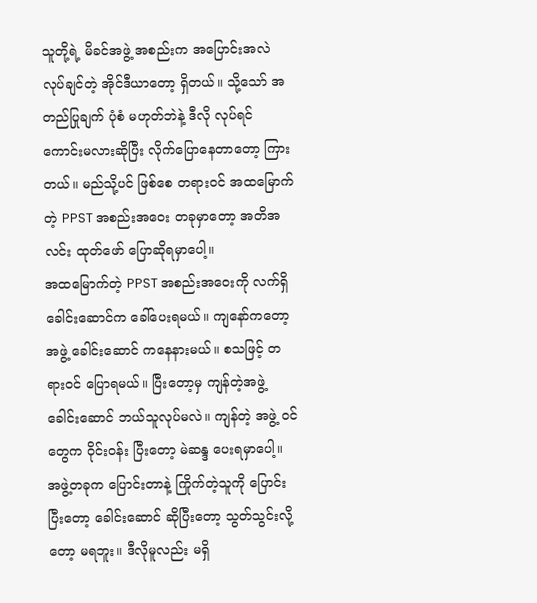သူတို့ရဲ့ မိခင်အဖွဲ့ အစည်းက အပြောင်းအလဲ လုပ်ချင်တဲ့ အိုင်ဒီယာတော့ ရှိတယ်။ သို့သော် အတည်ပြုချက် ပုံစံ မဟုတ်ဘဲနဲ့ ဒီလို လုပ်ရင် ကောင်းမလားဆိုပြီး လိုက်ပြောနေတာတော့ ကြားတယ်။ မည်သို့ပင် ဖြစ်စေ တရားဝင် အထမြောက်တဲ့ PPST အစည်းအဝေး တခုမှာတော့ အတိအလင်း ထုတ်ဖော် ပြောဆိုရမှာပေါ့။
အထမြောက်တဲ့ PPST အစည်းအဝေးကို လက်ရှိ ခေါင်းဆောင်က ခေါ်ပေးရမယ်။ ကျနော်ကတော့ အဖွဲ့ ခေါင်းဆောင် ကနေနားမယ်။ စသဖြင့် တရားဝင် ပြောရမယ်။ ပြီးတော့မှ ကျန်တဲ့အဖွဲ့ ခေါင်းဆောင် ဘယ်သူလုပ်မလဲ။ ကျန်တဲ့ အဖွဲ့ ဝင်တွေက ဝိုင်းဝန်း ပြီးတော့ မဲဆန္ဒ ပေးရမှာပေါ့။
အဖွဲ့တခုက ပြောင်းတာနဲ့ ကြိုက်တဲ့သူကို ပြောင်းပြီးတော့ ခေါင်းဆောင် ဆိုပြီးတော့ သွတ်သွင်းလို့တော့ မရဘူး။ ဒီလိုမူလည်း မရှိ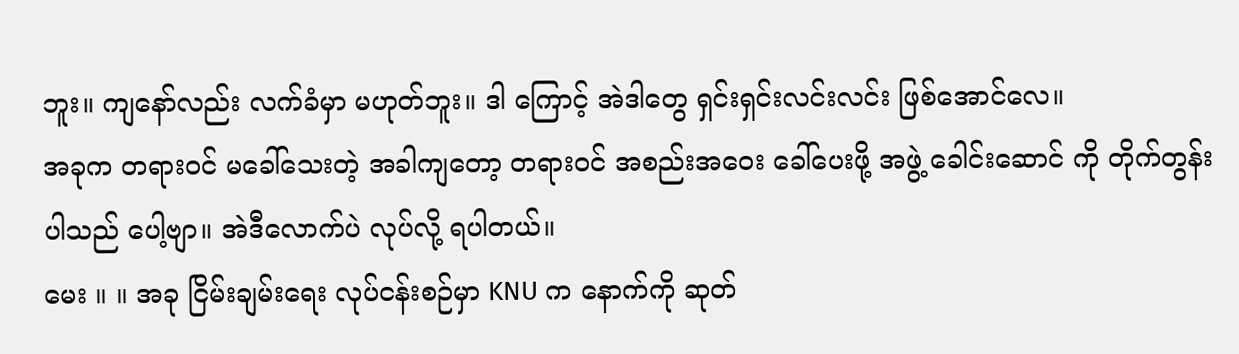ဘူး။ ကျနော်လည်း လက်ခံမှာ မဟုတ်ဘူး။ ဒါ ကြောင့် အဲဒါတွေ ရှင်းရှင်းလင်းလင်း ဖြစ်အောင်လေ။
အခုက တရားဝင် မခေါ်သေးတဲ့ အခါကျတော့ တရားဝင် အစည်းအဝေး ခေါ်ပေးဖို့ အဖွဲ့ ခေါင်းဆောင် ကို တိုက်တွန်းပါသည် ပေါ့ဗျာ။ အဲဒီလောက်ပဲ လုပ်လို့ ရပါတယ်။
မေး ။ ။ အခု ငြိမ်းချမ်းရေး လုပ်ငန်းစဉ်မှာ KNU က နောက်ကို ဆုတ်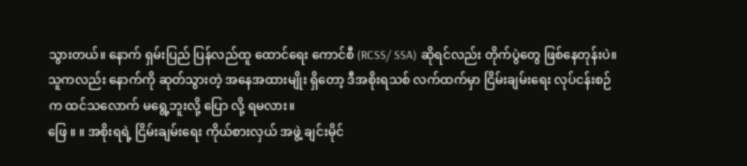သွားတယ်။ နောက် ရှမ်းပြည် ပြန်လည်ထူ ထောင်ရေး ကောင်စီ (RCSS/ SSA) ဆိုရင်လည်း တိုက်ပွဲတွေ ဖြစ်နေတုန်းပဲ။ သူကလည်း နောက်ကို ဆုတ်သွားတဲ့ အနေအထားမျိုး ရှိတော့ ဒီအစိုးရသစ် လက်ထက်မှာ ငြိမ်းချမ်းရေး လုပ်ငန်းစဉ်က ထင်သလောက် မရွေ့ဘူးလို့ ပြော လို့ ရမလား။
ဖြေ ။ ။ အစိုးရရဲ့ ငြိမ်းချမ်းရေး ကိုယ်စားလှယ် အဖွဲ့ ချင်းမိုင်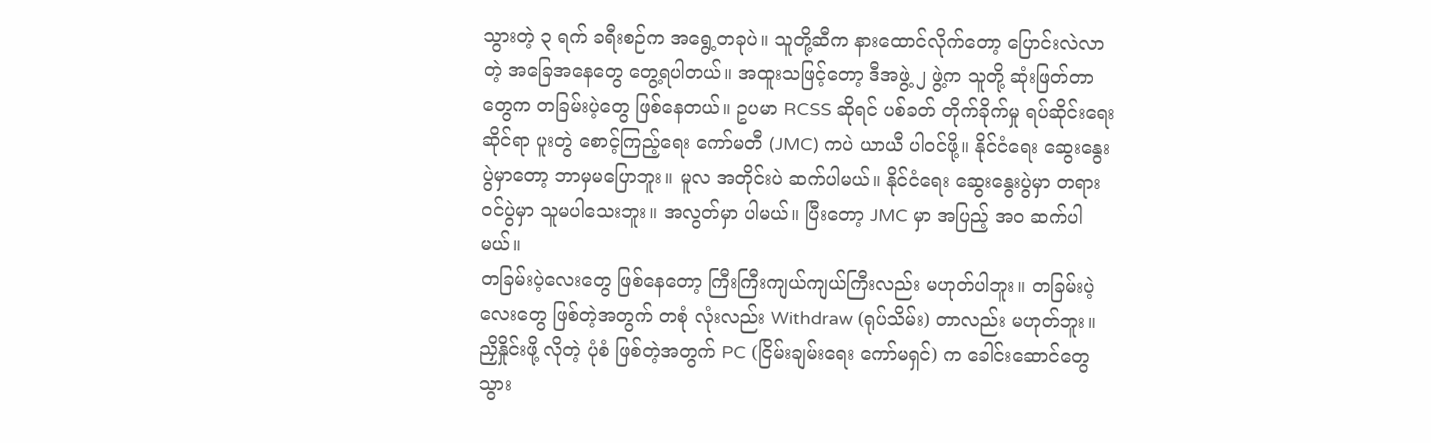သွားတဲ့ ၃ ရက် ခရီးစဉ်က အရွေ့တခုပဲ။ သူတို့ဆီက နားထောင်လိုက်တော့ ပြောင်းလဲလာတဲ့ အခြေအနေတွေ တွေ့ရပါတယ်။ အထူးသဖြင့်တော့ ဒီအဖွဲ့ ၂ ဖွဲ့က သူတို့ ဆုံးဖြတ်တာတွေက တခြမ်းပဲ့တွေ ဖြစ်နေတယ်။ ဥပမာ RCSS ဆိုရင် ပစ်ခတ် တိုက်ခိုက်မှု ရပ်ဆိုင်းရေး ဆိုင်ရာ ပူးတွဲ စောင့်ကြည့်ရေး ကော်မတီ (JMC) ကပဲ ယာယီ ပါဝင်ဖို့။ နိုင်ငံရေး ဆွေးနွေးပွဲမှာတော့ ဘာမှမပြောဘူး။ မူလ အတိုင်းပဲ ဆက်ပါမယ်။ နိုင်ငံရေး ဆွေးနွေးပွဲမှာ တရားဝင်ပွဲမှာ သူမပါသေးဘူး။ အလွတ်မှာ ပါမယ်။ ပြီးတော့ JMC မှာ အပြည့် အဝ ဆက်ပါမယ်။
တခြမ်းပဲ့လေးတွေ ဖြစ်နေတော့ ကြီးကြီးကျယ်ကျယ်ကြီးလည်း မဟုတ်ပါဘူး။ တခြမ်းပဲ့လေးတွေ ဖြစ်တဲ့အတွက် တစုံ လုံးလည်း Withdraw (ရုပ်သိမ်း) တာလည်း မဟုတ်ဘူး။ ညှိနှိုင်းဖို့ လိုတဲ့ ပုံစံ ဖြစ်တဲ့အတွက် PC (ငြိမ်းချမ်းရေး ကော်မရှင်) က ခေါင်းဆောင်တွေ သွား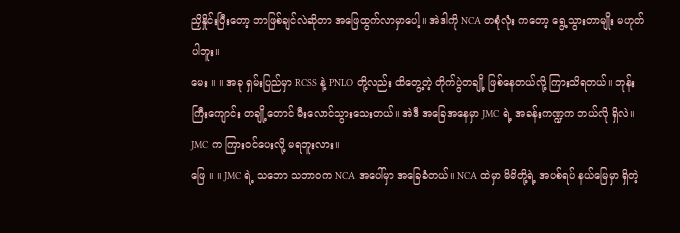ညှိနှိုင်းပြီးတော့ ဘာဖြစ်ချင်လဲဆိုတာ အဖြေထွက်လာမှာပေါ့။ အဲဒါကို NCA တစုံလုံး ကတော့ ရွေ့သွားတာမျိုး မဟုတ်ပါဘူး။
မေး ။ ။ အခု ရှမ်းပြည်မှာ RCSS နဲ့ PNLO တို့လည်း ထိတွေ့တဲ့ တိုက်ပွဲတချို့ ဖြစ်နေတယ်လို့ ကြားသိရတယ်။ ဘုန်းကြီးကျောင်း တချို့တောင် မီးလောင်သွားသေးတယ်။ အဲဒီ အခြေအနေမှာ JMC ရဲ့ အခန်းကဏ္ဍက ဘယ်လို ရှိလဲ။ JMC က ကြားဝင်ပေးလို့ မရဘူးလား။
ဖြေ ။ ။ JMC ရဲ့ သဘော သဘာဝက NCA အပေါ်မှာ အခြေခံတယ်။ NCA ထဲမှာ မိမိတို့ရဲ့ အပစ်ရပ် နယ်မြေမှာ ရှိတဲ့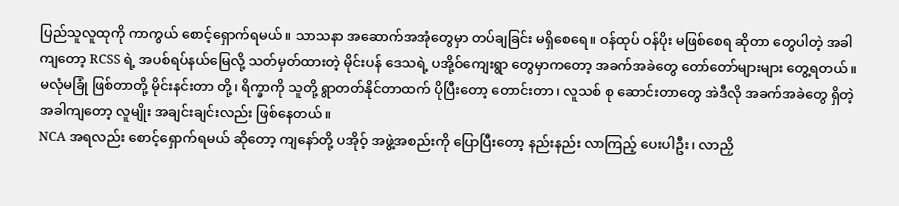ပြည်သူလူထုကို ကာကွယ် စောင့်ရှောက်ရမယ်။ သာသနာ အဆောက်အအုံတွေမှာ တပ်ချခြင်း မရှိစေရေ။ ဝန်ထုပ် ဝန်ပိုး မဖြစ်စေရ ဆိုတာ တွေပါတဲ့ အခါကျတော့ RCSS ရဲ့ အပစ်ရပ်နယ်မြေလို့ သတ်မှတ်ထားတဲ့ မိုင်းပန် ဒေသရဲ့ ပအို့ဝ်ကျေးရွာ တွေမှာကတော့ အခက်အခဲတွေ တော်တော်များများ တွေ့ရတယ်။
မလုံမခြုံ ဖြစ်တာတို့ မိုင်းနင်းတာ တို့၊ ရိက္ခာကို သူတို့ ရွာတတ်နိုင်တာထက် ပိုပြီးတော့ တောင်းတာ၊ လူသစ် စု ဆောင်းတာတွေ အဲဒီလို အခက်အခဲတွေ ရှိတဲ့အခါကျတော့ လူမျိုး အချင်းချင်းလည်း ဖြစ်နေတယ်။
NCA အရလည်း စောင့်ရှောက်ရမယ် ဆိုတော့ ကျနော်တို့ ပအိုဝ့် အဖွဲ့အစည်းကို ပြောပြီးတော့ နည်းနည်း လာကြည့် ပေးပါဦး၊ လာညှိ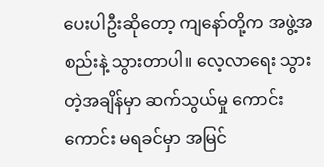ပေးပါဦးဆိုတော့ ကျနော်တို့က အဖွဲ့အစည်းနဲ့ သွားတာပါ။ လေ့လာရေး သွားတဲ့အချိန်မှာ ဆက်သွယ်မှု ကောင်းကောင်း မရခင်မှာ အမြင်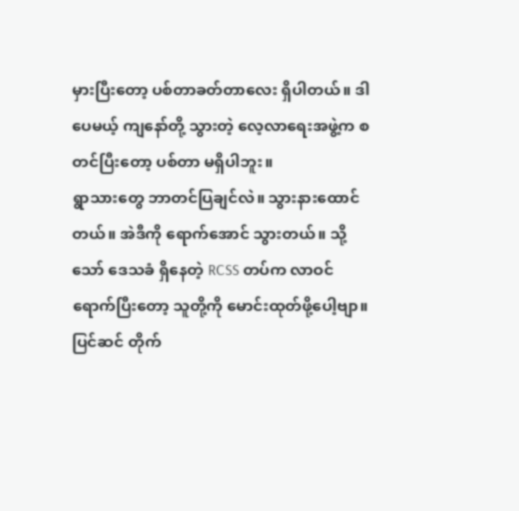မှားပြီးတော့ ပစ်တာခတ်တာလေး ရှိပါတယ်။ ဒါပေမယ့် ကျနော်တို့ သွားတဲ့ လေ့လာရေးအဖွဲ့က စတင်ပြီးတော့ ပစ်တာ မရှိပါဘူး။
ရွာသားတွေ ဘာတင်ပြချင်လဲ။ သွားနားထောင်တယ်။ အဲဒီကို ရောက်အောင် သွားတယ်။ သို့သော် ဒေသခံ ရှိနေတဲ့ RCSS တပ်က လာဝင်ရောက်ပြီးတော့ သူတို့ကို မောင်းထုတ်ဖို့ပေါ့ဗျာ။ ပြင်ဆင် တိုက်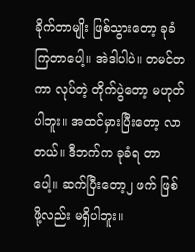ခိုက်တာမျိုး ဖြစ်သွားတော့ ခုခံကြတာပေါ့။ အဲဒါပါပဲ။ တမင်တကာ လုပ်တဲ့ တိုက်ပွဲတော့ မဟုတ်ပါဘူး။ အထင်မှားပြီးတော့ လာတယ်။ ဒီဘက်က ခုခံရ တာပေါ့။ ဆက်ပြီးတော့၂ ဖက် ဖြစ်ဖို့လည်း မရှိပါဘူး။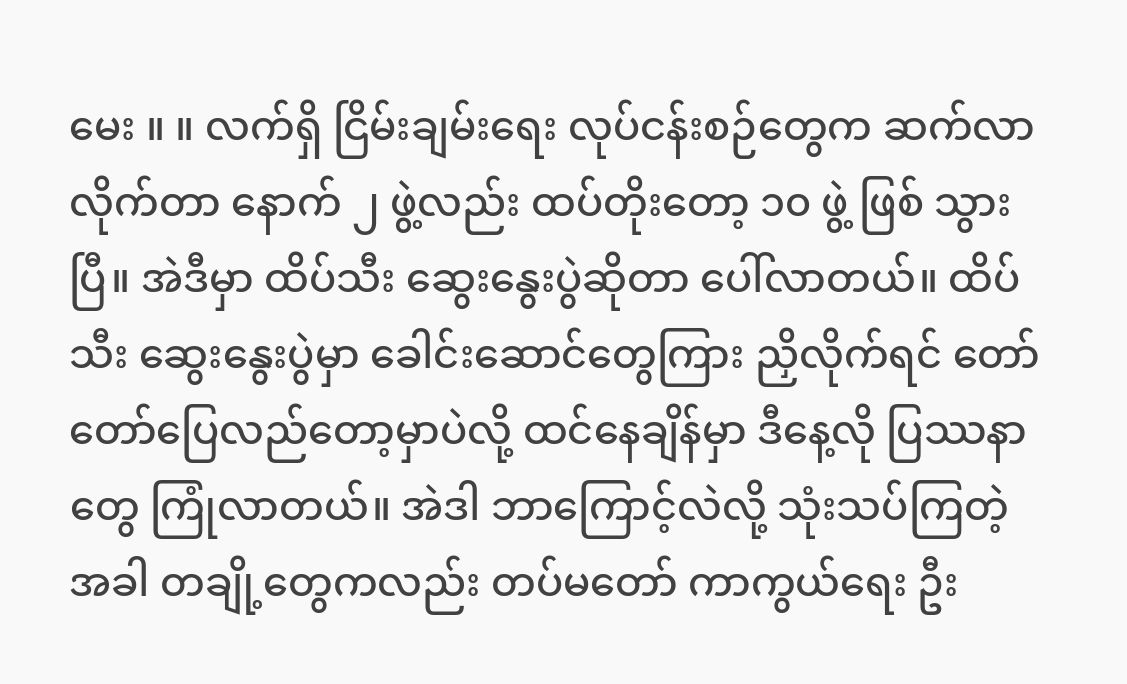မေး ။ ။ လက်ရှိ ငြိမ်းချမ်းရေး လုပ်ငန်းစဉ်တွေက ဆက်လာလိုက်တာ နောက် ၂ ဖွဲ့လည်း ထပ်တိုးတော့ ၁၀ ဖွဲ့ ဖြစ် သွားပြီ။ အဲဒီမှာ ထိပ်သီး ဆွေးနွေးပွဲဆိုတာ ပေါ်လာတယ်။ ထိပ်သီး ဆွေးနွေးပွဲမှာ ခေါင်းဆောင်တွေကြား ညှိလိုက်ရင် တော်တော်ပြေလည်တော့မှာပဲလို့ ထင်နေချိန်မှာ ဒီနေ့လို ပြဿနာတွေ ကြုံလာတယ်။ အဲဒါ ဘာကြောင့်လဲလို့ သုံးသပ်ကြတဲ့အခါ တချို့တွေကလည်း တပ်မတော် ကာကွယ်ရေး ဦး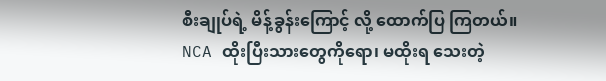စီးချုပ်ရဲ့ မိန့်ခွန်းကြောင့် လို့ ထောက်ပြ ကြတယ်။ NCA ထိုးပြီးသားတွေကိုရော၊ မထိုးရ သေးတဲ့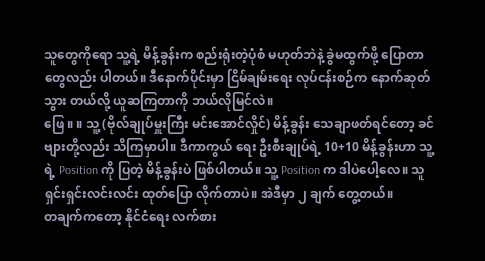သူတွေကိုရော သူ့ရဲ့ မိန့်ခွန်းက စည်းရုံးတဲ့ပုံစံ မဟုတ်ဘဲနဲ့ ခွဲမထွက်ဖို့ ပြောတာတွေလည်း ပါတယ်။ ဒီနောက်ပိုင်းမှာ ငြိမ်ချမ်းရေး လုပ်ငန်းစဉ်က နောက်ဆုတ် သွား တယ်လို့ ယူဆကြတာကို ဘယ်လိုမြင်လဲ။
ဖြေ ။ ။ သူ့ (ဗိုလ်ချုပ်မှူးကြီး မင်းအောင်လှိုင်) မိန့်ခွန်း သေချာဖတ်ရင်တော့ ခင်ဗျားတို့လည်း သိကြမှာပါ။ ဒီကာကွယ် ရေး ဦးစီးချုပ်ရဲ့ 10+10 မိန့်ခွန်းဟာ သူ့ရဲ့ Position ကို ပြတဲ့ မိန့်ခွန်းပဲ ဖြစ်ပါတယ်။ သူ့ Position က ဒါပဲပေါ့လေ။ သူရှင်းရှင်းလင်းလင်း ထုတ်ပြော လိုက်တာပဲ။ အဲဒီမှာ ၂ ချက် တွေ့တယ်။
တချက်ကတော့ နိုင်ငံရေး လက်စား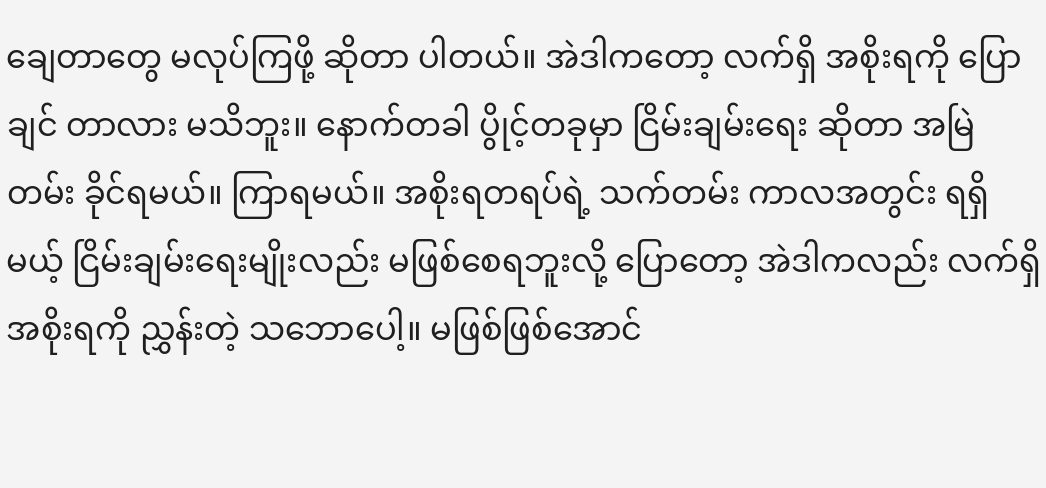ချေတာတွေ မလုပ်ကြဖို့ ဆိုတာ ပါတယ်။ အဲဒါကတော့ လက်ရှိ အစိုးရကို ပြောချင် တာလား မသိဘူး။ နောက်တခါ ပွိုင့်တခုမှာ ငြိမ်းချမ်းရေး ဆိုတာ အမြဲတမ်း ခိုင်ရမယ်။ ကြာရမယ်။ အစိုးရတရပ်ရဲ့ သက်တမ်း ကာလအတွင်း ရရှိမယ့် ငြိမ်းချမ်းရေးမျိုးလည်း မဖြစ်စေရဘူးလို့ ပြောတော့ အဲဒါကလည်း လက်ရှိ အစိုးရကို ညွှန်းတဲ့ သဘောပေါ့။ မဖြစ်ဖြစ်အောင်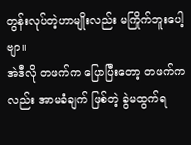တွန်းလုပ်တဲ့ဟာမျိုးလည်း မကြိုက်ဘူးပေါ့ဗျာ။
အဲဒီလို တဖက်က ပြောပြီးတော့ တဖက်ကလည်း အာမခံချက် ဖြစ်တဲ့ ခွဲမထွက်ရ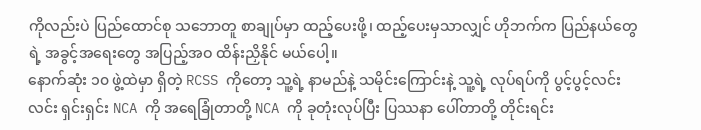ကိုလည်းပဲ ပြည်ထောင်စု သဘောတူ စာချုပ်မှာ ထည့်ပေးဖို့၊ ထည့်ပေးမှသာလျှင် ဟိုဘက်က ပြည်နယ်တွေရဲ့ အခွင့်အရေးတွေ အပြည့်အဝ ထိန်းညှိနိုင် မယ်ပေါ့။
နောက်ဆုံး ၁၀ ဖွဲ့ထဲမှာ ရှိတဲ့ RCSS ကိုတော့ သူ့ရဲ့ နာမည်နဲ့ သမိုင်းကြောင်းနဲ့ သူ့ရဲ့ လုပ်ရပ်ကို ပွင့်ပွင့်လင်းလင်း ရှင်းရှင်း NCA ကို အရေခြုံတာတို့ NCA ကို ခုတုံးလုပ်ပြီး ပြဿနာ ပေါ်တာတို့ တိုင်းရင်း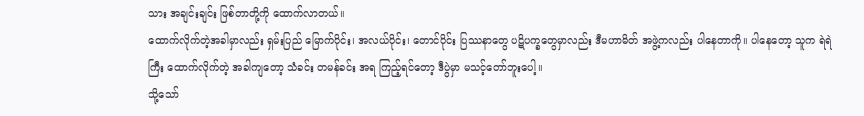သား အချင်းချင်း ဖြစ်တာတို့ကို ထောက်လာတယ်။
ထောက်လိုက်တဲ့အခါမှာလည်း ရှမ်းပြည် မြောက်ပိုင်း၊ အလယ်ပိုင်း၊ တောင်ပိုင်း ပြဿနာတွေ ပဋိပက္ခတွေမှာလည်း ဒီမဟာမိတ် အဖွဲ့ကလည်း ပါနေတာကို။ ပါနေတော့ သူက ရဲရဲကြီး ထောက်လိုက်တဲ့ အခါကျတော့ သံခင်း တမန်ခင်း အရ ကြည့်ရင်တော့ ဒီပွဲမှာ မသင့်တော်ဘူးပေါ့။
သို့သော်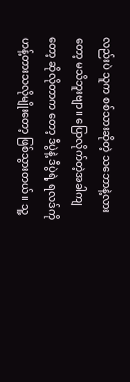လည်းပဲ သူက စစ်သားဆိုတဲ့ သဘောနဲ့လားတော့ မသိဘူးဗျာ။ ပြောလိုက်တဲ့အခါကျတော့ ဆိုလိုတာက တော့ ဒီပွဲနဲ့ ဒီပွဲရဲ့ ရလဒ်ကို ဟန့်တားသလိုမျိုးတော့ ဖြစ်သွားတယ်။ သူ့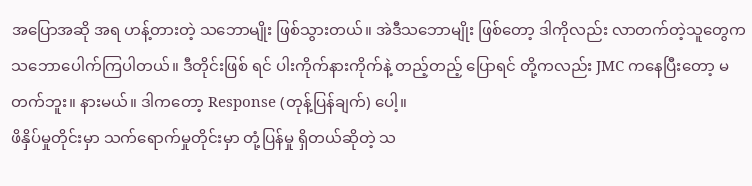အပြောအဆို အရ ဟန့်တားတဲ့ သဘောမျိုး ဖြစ်သွားတယ်။ အဲဒီသဘောမျိုး ဖြစ်တော့ ဒါကိုလည်း လာတက်တဲ့သူတွေက သဘောပေါက်ကြပါတယ်။ ဒီတိုင်းဖြစ် ရင် ပါးကိုက်နားကိုက်နဲ့ တည့်တည့် ပြောရင် တို့ကလည်း JMC ကနေပြီးတော့ မတက်ဘူး။ နားမယ်။ ဒါကတော့ Response (တုန့်ပြန်ချက်) ပေါ့။
ဖိနှိပ်မှုတိုင်းမှာ သက်ရောက်မှုတိုင်းမှာ တုံ့ပြန်မှု ရှိတယ်ဆိုတဲ့ သ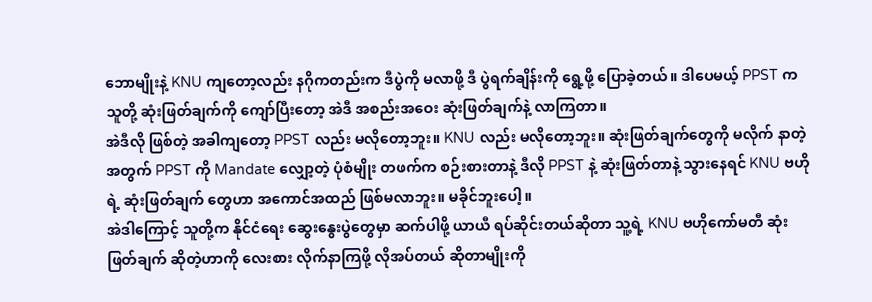ဘောမျိုးနဲ့ KNU ကျတော့လည်း နဂိုကတည်းက ဒီပွဲကို မလာဖို့ ဒီ ပွဲရက်ချိန်းကို ရွေ့ဖို့ ပြောခဲ့တယ်။ ဒါပေမယ့် PPST က သူတို့ ဆုံးဖြတ်ချက်ကို ကျော်ပြီးတော့ အဲဒီ အစည်းအဝေး ဆုံးဖြတ်ချက်နဲ့ လာကြတာ။
အဲဒီလို ဖြစ်တဲ့ အခါကျတော့ PPST လည်း မလိုတော့ဘူး။ KNU လည်း မလိုတော့ဘူး။ ဆုံးဖြတ်ချက်တွေကို မလိုက် နာတဲ့ အတွက် PPST ကို Mandate လျှော့တဲ့ ပုံစံမျိုး တဖက်က စဉ်းစားတာနဲ့ ဒီလို PPST နဲ့ ဆုံးဖြတ်တာနဲ့ သွားနေရင် KNU ဗဟိုရဲ့ ဆုံးဖြတ်ချက် တွေဟာ အကောင်အထည် ဖြစ်မလာဘူး။ မခိုင်ဘူးပေါ့။
အဲဒါကြောင့် သူတို့က နိုင်ငံရေး ဆွေးနွေးပွဲတွေမှာ ဆက်ပါဖို့ ယာယီ ရပ်ဆိုင်းတယ်ဆိုတာ သူ့ရဲ့ KNU ဗဟိုကော်မတီ ဆုံးဖြတ်ချက် ဆိုတဲ့ဟာကို လေးစား လိုက်နာကြဖို့ လိုအပ်တယ် ဆိုတာမျိုးကို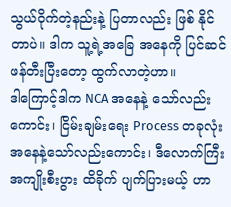သွယ်ဝိုက်တဲ့နည်းနဲ့ ပြတာလည်း ဖြစ် နိုင်တာပဲ။ ဒါက သူ့ရဲ့အခြေ အနေကို ပြင်ဆင် ဖန်တီးပြီးတော့ ထွက်လာတဲ့ဟာ။
ဒါကြောင့်ဒါက NCA အနေနဲ့ သော်လည်း ကောင်း၊ ငြိမ်းချမ်းရေး Process တခုလုံး အနေနဲ့သော်လည်းကောင်း၊ ဒီလောက်ကြီး အကျိုးစီးပွား ထိခိုက် ပျက်ပြားမယ့် ဟာ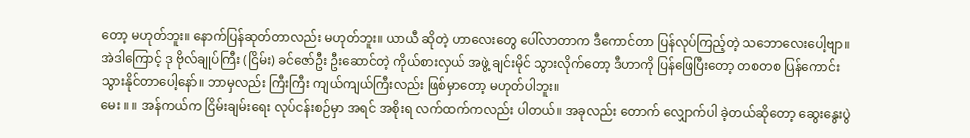တော့ မဟုတ်ဘူး။ နောက်ပြန်ဆုတ်တာလည်း မဟုတ်ဘူး။ ယာယီ ဆိုတဲ့ ဟာလေးတွေ ပေါ်လာတာက ဒီကောင်တာ ပြန်လုပ်ကြည့်တဲ့ သဘောလေးပေါ့ဗျာ။
အဲဒါကြောင့် ဒု ဗိုလ်ချုပ်ကြီး (ငြိမ်း) ခင်ဇော်ဦး ဦးဆောင်တဲ့ ကိုယ်စားလှယ် အဖွဲ့ ချင်းမိုင် သွားလိုက်တော့ ဒီဟာကို ပြန်ဖြေပြီးတော့ တစတစ ပြန်ကောင်းသွားနိုင်တာပေါ့နော်။ ဘာမှလည်း ကြီးကြီး ကျယ်ကျယ်ကြီးလည်း ဖြစ်မှာတော့ မဟုတ်ပါဘူး။
မေး ။ ။ အန်ကယ်က ငြိမ်းချမ်းရေး လုပ်ငန်းစဉ်မှာ အရင် အစိုးရ လက်ထက်ကလည်း ပါတယ်။ အခုလည်း တောက် လျှောက်ပါ ခဲ့တယ်ဆိုတော့ ဆွေးနွေးပွဲ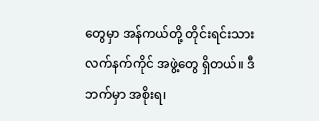တွေမှာ အန်ကယ်တို့ တိုင်းရင်းသား လက်နက်ကိုင် အဖွဲ့တွေ ရှိတယ်။ ဒီဘက်မှာ အစိုးရ၊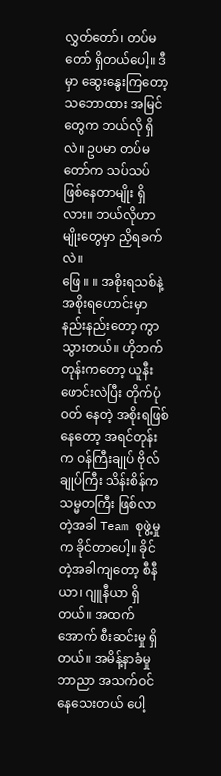လွှတ်တော်၊ တပ်မတော် ရှိတယ်ပေါ့။ ဒီမှာ ဆွေးနွေးကြတော့ သဘောထား အမြင်တွေက ဘယ်လို ရှိလဲ။ ဥပမာ တပ်မတော်က သပ်သပ် ဖြစ်နေတာမျိုး ရှိလား။ ဘယ်လိုဟာမျိုးတွေမှာ ညှိရခက်လဲ။
ဖြေ ။ ။ အစိုးရသစ်နဲ့ အစိုးရဟောင်းမှာ နည်းနည်းတော့ ကွာသွားတယ်။ ဟိုဘက်တုန်းကတော့ ယူနီးဖောင်းလဲပြီး တိုက်ပုံဝတ် နေတဲ့ အစိုးရဖြစ်နေတော့ အရင်တုန်းက ဝန်ကြီးချုပ် ဗိုလ်ချုပ်ကြီး သိန်းစိန်က သမ္မတကြီး ဖြစ်လာတဲ့အခါ Team စုဖွဲ့မှုက ခိုင်တာပေါ့။ ခိုင်တဲ့အခါကျတော့ စီနီယာ၊ ဂျူနီယာ ရှိတယ်။ အထက်အောက် စီးဆင်းမှု ရှိတယ်။ အမိန့်နာခံမှု ဘာညာ အသက်ဝင်နေသေးတယ် ပေါ့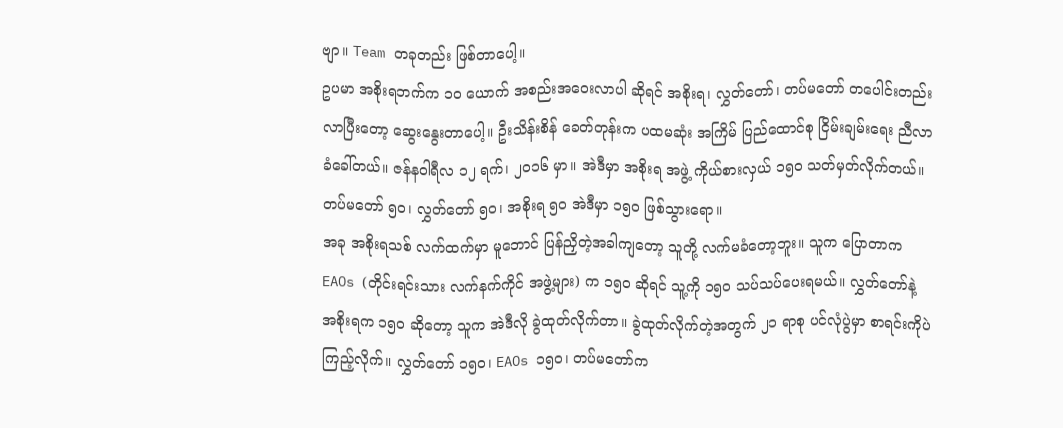ဗျာ။ Team တခုတည်း ဖြစ်တာပေါ့။
ဥပမာ အစိုးရဘက်က ၁၀ ယောက် အစည်းအဝေးလာပါ ဆိုရင် အစိုးရ၊ လွှတ်တော်၊ တပ်မတော် တပေါင်းတည်း လာပြီးတော့ ဆွေးနွေးတာပေါ့။ ဦးသိန်းစိန် ခေတ်တုန်းက ပထမဆုံး အကြိမ် ပြည်ထောင်စု ငြိမ်းချမ်းရေး ညီလာခံခေါ်တယ်။ ဇန်နဝါရီလ ၁၂ ရက်၊ ၂၀၁၆ မှာ။ အဲဒီမှာ အစိုးရ အဖွဲ့ ကိုယ်စားလှယ် ၁၅၀ သတ်မှတ်လိုက်တယ်။ တပ်မတော် ၅၀၊ လွှတ်တော် ၅၀၊ အစိုးရ ၅၀ အဲဒီမှာ ၁၅၀ ဖြစ်သွားရော။
အခု အစိုးရသစ် လက်ထက်မှာ မူဘောင် ပြန်ညှိတဲ့အခါကျတော့ သူတို့ လက်မခံတော့ဘူး။ သူက ပြောတာက EAOs (တိုင်းရင်းသား လက်နက်ကိုင် အဖွဲ့များ) က ၁၅၀ ဆိုရင် သူ့ကို ၁၅၀ သပ်သပ်ပေးရမယ်။ လွှတ်တော်နဲ့ အစိုးရက ၁၅၀ ဆိုတော့ သူက အဲဒီလို ခွဲထုတ်လိုက်တာ။ ခွဲထုတ်လိုက်တဲ့အတွက် ၂၁ ရာစု ပင်လုံပွဲမှာ စာရင်းကိုပဲ ကြည့်လိုက်။ လွှတ်တော် ၁၅၀၊ EAOs ၁၅၀၊ တပ်မတော်က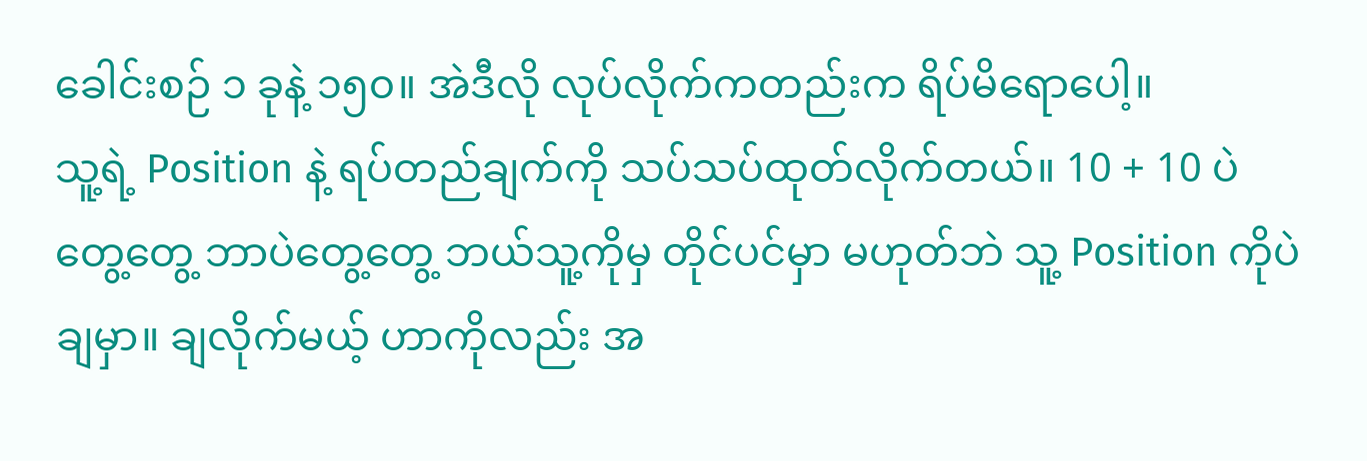ခေါင်းစဉ် ၁ ခုနဲ့ ၁၅၀။ အဲဒီလို လုပ်လိုက်ကတည်းက ရိပ်မိရောပေါ့။
သူ့ရဲ့ Position နဲ့ ရပ်တည်ချက်ကို သပ်သပ်ထုတ်လိုက်တယ်။ 10 + 10 ပဲ တွေ့တွေ့ ဘာပဲတွေ့တွေ့ ဘယ်သူ့ကိုမှ တိုင်ပင်မှာ မဟုတ်ဘဲ သူ့ Position ကိုပဲ ချမှာ။ ချလိုက်မယ့် ဟာကိုလည်း အ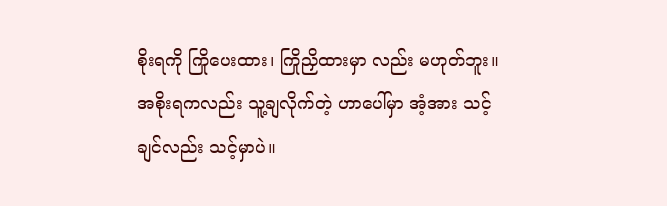စိုးရကို ကြိုပေးထား၊ ကြိုညှိထားမှာ လည်း မဟုတ်ဘူး။ အစိုးရကလည်း သူ့ချလိုက်တဲ့ ဟာပေါ်မှာ အံ့အား သင့်ချင်လည်း သင့်မှာပဲ။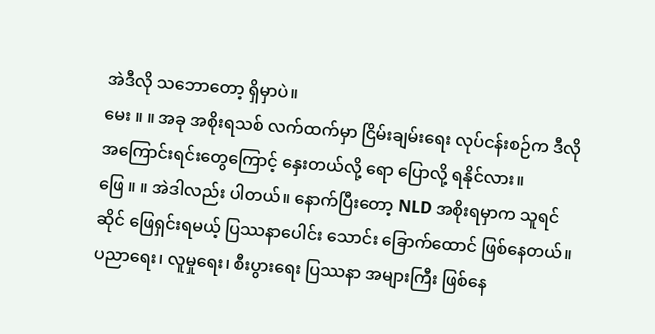အဲဒီလို သဘောတော့ ရှိမှာပဲ။
မေး ။ ။ အခု အစိုးရသစ် လက်ထက်မှာ ငြိမ်းချမ်းရေး လုပ်ငန်းစဉ်က ဒီလို အကြောင်းရင်းတွေကြောင့် နှေးတယ်လို့ ရော ပြောလို့ ရနိုင်လား။
ဖြေ ။ ။ အဲဒါလည်း ပါတယ်။ နောက်ပြီးတော့ NLD အစိုးရမှာက သူရင်ဆိုင် ဖြေရှင်းရမယ့် ပြဿနာပေါင်း သောင်း ခြောက်ထောင် ဖြစ်နေတယ်။ ပညာရေး၊ လူမှုရေး၊ စီးပွားရေး ပြဿနာ အများကြီး ဖြစ်နေ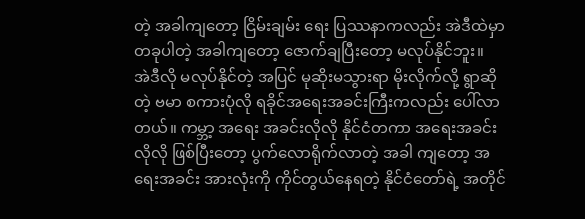တဲ့ အခါကျတော့ ငြိမ်းချမ်း ရေး ပြဿနာကလည်း အဲဒီထဲမှာ တခုပါတဲ့ အခါကျတော့ ဇောက်ချပြီးတော့ မလုပ်နိုင်ဘူး။
အဲဒီလို မလုပ်နိုင်တဲ့ အပြင် မုဆိုးမသွားရာ မိုးလိုက်လို့ ရွာဆိုတဲ့ ဗမာ စကားပုံလို ရခိုင်အရေးအခင်းကြီးကလည်း ပေါ်လာတယ်။ ကမ္ဘာ့ အရေး အခင်းလိုလို နိုင်ငံတကာ အရေးအခင်း လိုလို ဖြစ်ပြီးတော့ ပွက်လောရိုက်လာတဲ့ အခါ ကျတော့ အရေးအခင်း အားလုံးကို ကိုင်တွယ်နေရတဲ့ နိုင်ငံတော်ရဲ့ အတိုင်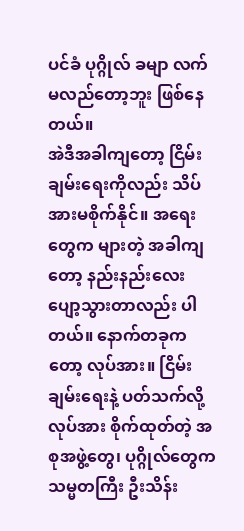ပင်ခံ ပုဂ္ဂိုလ် ခမျာ လက်မလည်တော့ဘူး ဖြစ်နေတယ်။
အဲဒီအခါကျတော့ ငြိမ်းချမ်းရေးကိုလည်း သိပ်အားမစိုက်နိုင်။ အရေးတွေက များတဲ့ အခါကျတော့ နည်းနည်းလေး ပျော့သွားတာလည်း ပါတယ်။ နောက်တခုကတော့ လုပ်အား။ ငြိမ်းချမ်းရေးနဲ့ ပတ်သက်လို့ လုပ်အား စိုက်ထုတ်တဲ့ အစုအဖွဲ့တွေ၊ ပုဂ္ဂိုလ်တွေက သမ္မတကြီး ဦးသိန်း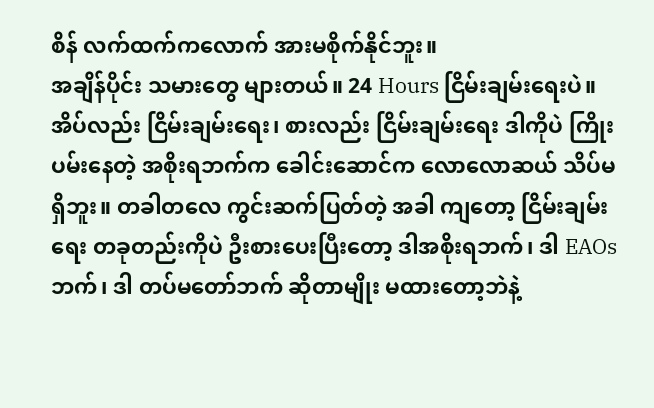စိန် လက်ထက်ကလောက် အားမစိုက်နိုင်ဘူး။
အချိန်ပိုင်း သမားတွေ များတယ်။ 24 Hours ငြိမ်းချမ်းရေးပဲ။ အိပ်လည်း ငြိမ်းချမ်းရေး၊ စားလည်း ငြိမ်းချမ်းရေး ဒါကိုပဲ ကြိုးပမ်းနေတဲ့ အစိုးရဘက်က ခေါင်းဆောင်က လောလောဆယ် သိပ်မရှိဘူး။ တခါတလေ ကွင်းဆက်ပြတ်တဲ့ အခါ ကျတော့ ငြိမ်းချမ်းရေး တခုတည်းကိုပဲ ဦးစားပေးပြီးတော့ ဒါအစိုးရဘက်၊ ဒါ EAOs ဘက်၊ ဒါ တပ်မတော်ဘက် ဆိုတာမျိုး မထားတော့ဘဲနဲ့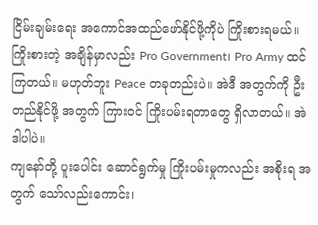ငြိမ်းချမ်းရေး အကောင်အထည်ဖော်နိုင်ဖို့ကိုပဲ ကြိုးစားရမယ်။
ကြိုးစားတဲ့ အချိန်မှာလည်း Pro Government၊ Pro Army ထင်ကြတယ်။ မဟုတ်ဘူး Peace တခုတည်းပဲ။ အဲဒီ အတွက်ကို ဦးတည်နိုင်ဖို့ အတွက် ကြားဝင် ကြိုးပမ်းရတာတွေ ရှိလာတယ်။ အဲဒါပါပဲ။
ကျနော်တို့ ပူးပေါင်း ဆောင်ရွက်မှု ကြိုးပမ်းမှုကလည်း အစိုးရ အတွက် သော်လည်းကောင်း၊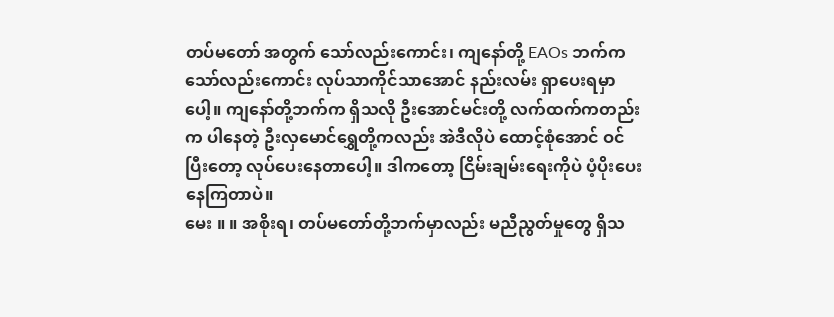တပ်မတော် အတွက် သော်လည်းကောင်း၊ ကျနော်တို့ EAOs ဘက်ကသော်လည်းကောင်း လုပ်သာကိုင်သာအောင် နည်းလမ်း ရှာပေးရမှာ ပေါ့။ ကျနော်တို့ဘက်က ရှိသလို ဦးအောင်မင်းတို့ လက်ထက်ကတည်းက ပါနေတဲ့ ဦးလှမောင်ရွှေတို့ကလည်း အဲဒီလိုပဲ ထောင့်စုံအောင် ဝင်ပြီးတော့ လုပ်ပေးနေတာပေါ့။ ဒါကတော့ ငြိမ်းချမ်းရေးကိုပဲ ပံ့ပိုးပေးနေကြတာပဲ။
မေး ။ ။ အစိုးရ၊ တပ်မတော်တို့ဘက်မှာလည်း မညီညွတ်မှုတွေ ရှိသ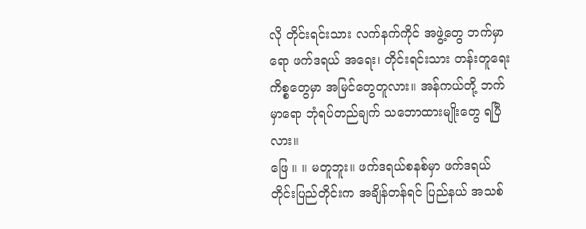လို တိုင်းရင်းသား လက်နက်ကိုင် အဖွဲ့တွေ ဘက်မှာရော ဖက်ဒရယ် အရေး၊ တိုင်းရင်းသား တန်းတူရေး ကိစ္စတွေမှာ အမြင်တွေတူလား။ အန်ကယ်တို့ ဘက်မှာရော ဘုံရပ်တည်ချက် သဘောထားမျိုးတွေ ရပြီလား။
ဖြေ ။ ။ မတူဘူး။ ဖက်ဒရယ်စနစ်မှာ ဖက်ဒရယ် တိုင်းပြည်တိုင်းက အချိန်တန်ရင် ပြည်နယ် အသစ်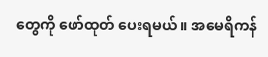တွေကို ဖော်ထုတ် ပေးရမယ်။ အမေရိကန်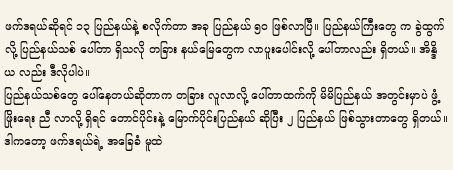ဖက်ဒရယ်ဆိုရင် ၁၃ ပြည်နယ်နဲ့ စလိုက်တာ အခု ပြည်နယ် ၅၀ ဖြစ်လာပြီ။ ပြည်နယ်ကြီးတွေ က ခွဲထွက်လို့ ပြည်နယ်သစ် ပေါ်တာ ရှိသလို တခြား နယ်မြေတွေက လာပူးပေါင်းလို့ ပေါ်တာလည်း ရှိတယ်။ အိန္ဒိယ လည်း ဒီလိုပါပဲ။
ပြည်နယ်သစ်တွေ ပေါ်နေတယ်ဆိုတာက တခြား လူလာလို့ ပေါ်တာထက်ကို မိမိပြည်နယ် အတွင်းမှာပဲ ဖွံ့ဖြိုးရေး ညီ လာလို့ ရှိရင် တောင်ပိုင်းနဲ့ မြောက်ပိုင်းပြည်နယ် ဆိုပြီး ၂ ပြည်နယ် ဖြစ်သွားတာတွေ ရှိတယ်။ ဒါကတော့ ဖက်ဒရယ်ရဲ့ အခြေခံ မူထဲ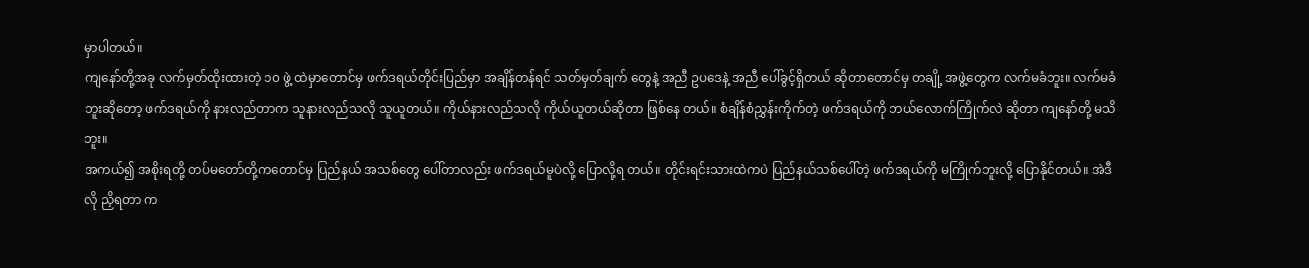မှာပါတယ်။
ကျနော်တို့အခု လက်မှတ်ထိုးထားတဲ့ ၁၀ ဖွဲ့ ထဲမှာတောင်မှ ဖက်ဒရယ်တိုင်းပြည်မှာ အချိန်တန်ရင် သတ်မှတ်ချက် တွေနဲ့ အညီ ဥပဒေနဲ့ အညီ ပေါ်ခွင့်ရှိတယ် ဆိုတာတောင်မှ တချို့ အဖွဲ့တွေက လက်မခံဘူး။ လက်မခံဘူးဆိုတော့ ဖက်ဒရယ်ကို နားလည်တာက သူနားလည်သလို သူယူတယ်။ ကိုယ်နားလည်သလို ကိုယ်ယူတယ်ဆိုတာ ဖြစ်နေ တယ်။ စံချိန်စံညွှန်းကိုက်တဲ့ ဖက်ဒရယ်ကို ဘယ်လောက်ကြိုက်လဲ ဆိုတာ ကျနော်တို့ မသိဘူး။
အကယ်၍ အစိုးရတို့ တပ်မတော်တို့ကတောင်မှ ပြည်နယ် အသစ်တွေ ပေါ်တာလည်း ဖက်ဒရယ်မူပဲလို့ ပြောလို့ရ တယ်။ တိုင်းရင်းသားထဲကပဲ ပြည်နယ်သစ်ပေါ်တဲ့ ဖက်ဒရယ်ကို မကြိုက်ဘူးလို့ ပြောနိုင်တယ်။ အဲဒီလို ညှိရတာ က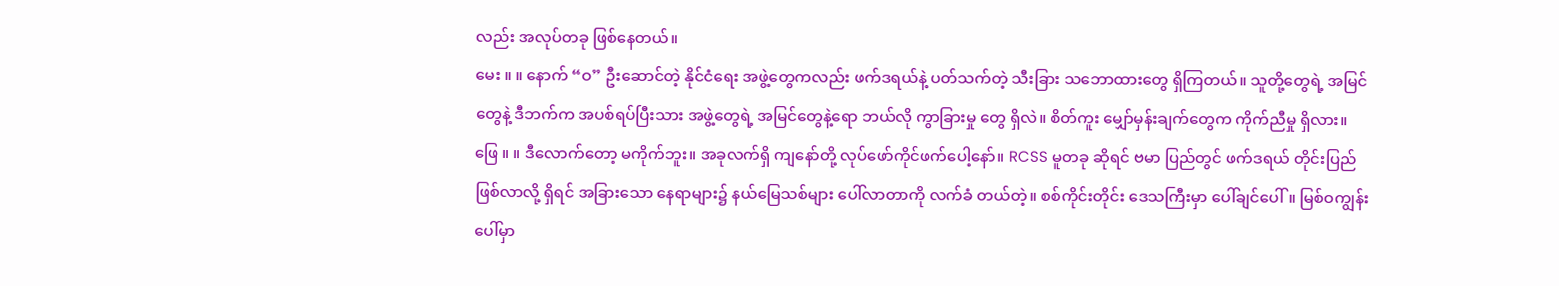လည်း အလုပ်တခု ဖြစ်နေတယ်။
မေး ။ ။ နောက် “ဝ” ဦးဆောင်တဲ့ နိုင်ငံရေး အဖွဲ့တွေကလည်း ဖက်ဒရယ်နဲ့ ပတ်သက်တဲ့ သီးခြား သဘောထားတွေ ရှိကြတယ်။ သူတို့တွေရဲ့ အမြင်တွေနဲ့ ဒီဘက်က အပစ်ရပ်ပြီးသား အဖွဲ့တွေရဲ့ အမြင်တွေနဲ့ရော ဘယ်လို ကွာခြားမှု တွေ ရှိလဲ။ စိတ်ကူး မျှော်မှန်းချက်တွေက ကိုက်ညီမှု ရှိလား။
ဖြေ ။ ။ ဒီလောက်တော့ မကိုက်ဘူး။ အခုလက်ရှိ ကျနော်တို့ လုပ်ဖော်ကိုင်ဖက်ပေါ့နော်။ RCSS မူတခု ဆိုရင် ဗမာ ပြည်တွင် ဖက်ဒရယ် တိုင်းပြည် ဖြစ်လာလို့ ရှိရင် အခြားသော နေရာများ၌ နယ်မြေသစ်များ ပေါ်လာတာကို လက်ခံ တယ်တဲ့။ စစ်ကိုင်းတိုင်း ဒေသကြီးမှာ ပေါ်ချင်ပေါ်။ မြစ်ဝကျွန်းပေါ်မှာ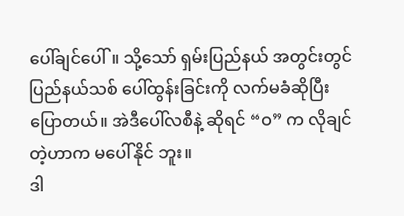ပေါ်ချင်ပေါ်။ သို့သော် ရှမ်းပြည်နယ် အတွင်းတွင် ပြည်နယ်သစ် ပေါ်ထွန်းခြင်းကို လက်မခံဆိုပြီး ပြောတယ်။ အဲဒီပေါ်လစီနဲ့ ဆိုရင် “ဝ” က လိုချင်တဲ့ဟာက မပေါ်နိုင် ဘူး။
ဒါ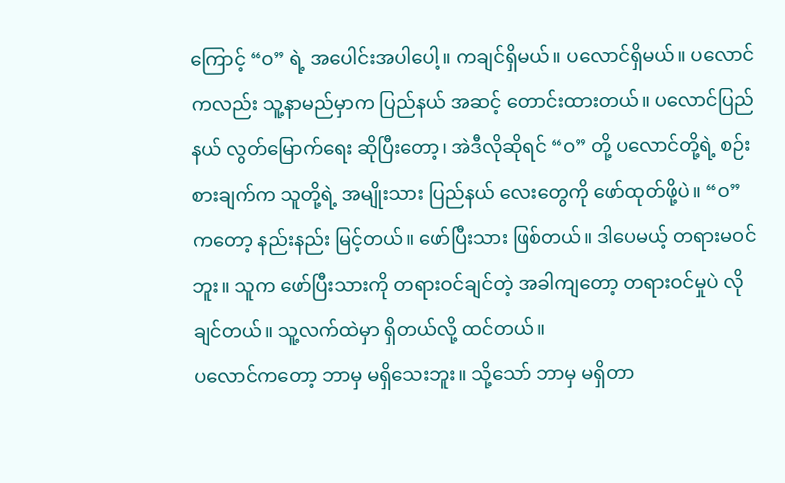ကြောင့် “ဝ” ရဲ့ အပေါင်းအပါပေါ့။ ကချင်ရှိမယ်။ ပလောင်ရှိမယ်။ ပလောင်ကလည်း သူ့နာမည်မှာက ပြည်နယ် အဆင့် တောင်းထားတယ်။ ပလောင်ပြည်နယ် လွတ်မြောက်ရေး ဆိုပြီးတော့၊ အဲဒီလိုဆိုရင် “ဝ” တို့ ပလောင်တို့ရဲ့ စဉ်းစားချက်က သူတို့ရဲ့ အမျိုးသား ပြည်နယ် လေးတွေကို ဖော်ထုတ်ဖို့ပဲ။ “ဝ” ကတော့ နည်းနည်း မြင့်တယ်။ ဖော်ပြီးသား ဖြစ်တယ်။ ဒါပေမယ့် တရားမဝင်ဘူး။ သူက ဖော်ပြီးသားကို တရားဝင်ချင်တဲ့ အခါကျတော့ တရားဝင်မှုပဲ လိုချင်တယ်။ သူ့လက်ထဲမှာ ရှိတယ်လို့ ထင်တယ်။
ပလောင်ကတော့ ဘာမှ မရှိသေးဘူး။ သို့သော် ဘာမှ မရှိတာ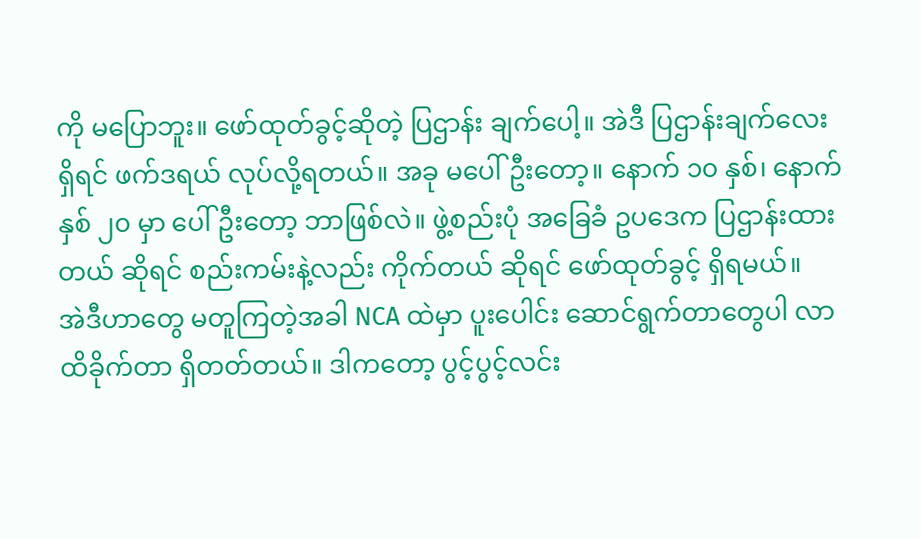ကို မပြောဘူး။ ဖော်ထုတ်ခွင့်ဆိုတဲ့ ပြဌာန်း ချက်ပေါ့။ အဲဒီ ပြဌာန်းချက်လေး ရှိရင် ဖက်ဒရယ် လုပ်လို့ရတယ်။ အခု မပေါ်ဦးတော့။ နောက် ၁၀ နှစ်၊ နောက် နှစ် ၂၀ မှာ ပေါ်ဦးတော့ ဘာဖြစ်လဲ။ ဖွဲ့စည်းပုံ အခြေခံ ဥပဒေက ပြဌာန်းထားတယ် ဆိုရင် စည်းကမ်းနဲ့လည်း ကိုက်တယ် ဆိုရင် ဖော်ထုတ်ခွင့် ရှိရမယ်။
အဲဒီဟာတွေ မတူကြတဲ့အခါ NCA ထဲမှာ ပူးပေါင်း ဆောင်ရွက်တာတွေပါ လာထိခိုက်တာ ရှိတတ်တယ်။ ဒါကတော့ ပွင့်ပွင့်လင်း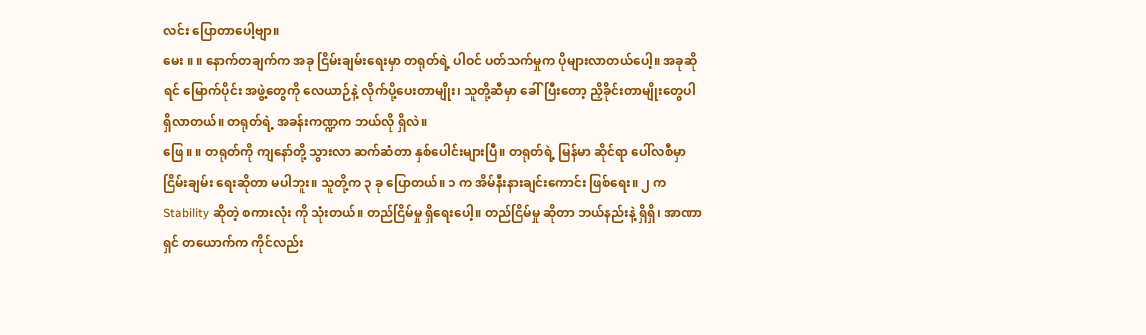လင်း ပြောတာပေါ့ဗျာ။
မေး ။ ။ နောက်တချက်က အခု ငြိမ်းချမ်းရေးမှာ တရုတ်ရဲ့ ပါဝင် ပတ်သက်မှုက ပိုများလာတယ်ပေါ့။ အခုဆိုရင် မြောက်ပိုင်း အဖွဲ့တွေကို လေယာဉ်နဲ့ လိုက်ပို့ပေးတာမျိုး၊ သူတို့ဆီမှာ ခေါ်ပြီးတော့ ညှိခိုင်းတာမျိုးတွေပါ ရှိလာတယ်။ တရုတ်ရဲ့ အခန်းကဏ္ဍက ဘယ်လို ရှိလဲ။
ဖြေ ။ ။ တရုတ်ကို ကျနော်တို့ သွားလာ ဆက်ဆံတာ နှစ်ပေါင်းများပြီ။ တရုတ်ရဲ့ မြန်မာ ဆိုင်ရာ ပေါ်လစီမှာ ငြိမ်းချမ်း ရေးဆိုတာ မပါဘူး။ သူတို့က ၃ ခု ပြောတယ်။ ၁ က အိမ်နီးနားချင်းကောင်း ဖြစ်ရေး။ ၂ က Stability ဆိုတဲ့ စကားလုံး ကို သုံးတယ်။ တည်ငြိမ်မှု ရှိရေးပေါ့။ တည်ငြိမ်မှု ဆိုတာ ဘယ်နည်းနဲ့ ရှိရှိ၊ အာဏာရှင် တယောက်က ကိုင်လည်း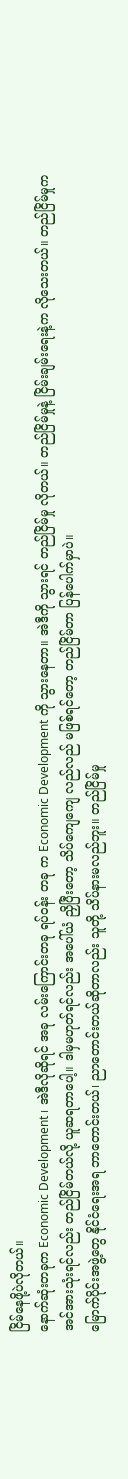ငြိမ်နေဖို့ပဲလိုတယ်။
နောက်ဆုံးတခုက Economic Development ၊ အဲဒီလိုဆိုရင် အခု လမ်းကြောင်းတခု ရပ်ဝန်း တခု က Economic Development ကို သွားနေတာ။ အဲဒီကို သွားရင် တည်ငြိမ်မှု လိုတယ်။ တည်ငြိမ်မှုနဲ့ ငြိမ်းချမ်းရေးနဲ့က လိုသေးတယ်။ တည်ငြိမ်မှုက အင်အားသုံးရင်လည်း တည်ငြိမ်တယ်လို့ ယူဆရတာပေါ့။ ဒါမှမဟုတ်ရင်လည်း အပေါ်ယံ ညှိပြီးတော့ သိပ်ကျေကျေ လည်လည် မဖြစ်ရင်တော့ တည်ငြိမ်တာ ပြန်ပေါက်မှာပဲ။
မြောက်ပိုင်းအဖွဲ့တွေ နိုင်ငံရေးအရ ဘာတောင်းတယ်၊ ညာတောင်းတယ်ဆိုတာလည်း သူတို့ သိပ်နားမလည်ဘူး။ တည်ငြိမ်မှု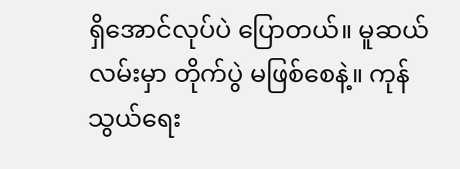ရှိအောင်လုပ်ပဲ ပြောတယ်။ မူဆယ်လမ်းမှာ တိုက်ပွဲ မဖြစ်စေနဲ့။ ကုန်သွယ်ရေး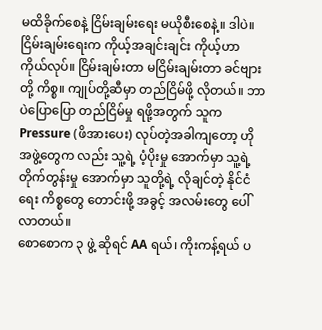မထိခိုက်စေနဲ့ ငြိမ်းချမ်းရေး မယိုစီးစေနဲ့။ ဒါပဲ။
ငြိမ်းချမ်းရေးက ကိုယ့်အချင်းချင်း ကိုယ့်ဟာကိုယ်လုပ်။ ငြိမ်းချမ်းတာ မငြိမ်းချမ်းတာ ခင်ဗျားတို့ ကိစ္စ။ ကျုပ်တို့ဆီမှာ တည်ငြိမ်ဖို့ လိုတယ်။ ဘာပဲပြောပြော တည်ငြိမ်မှု ရဖို့အတွက် သူက Pressure (ဖိအားပေး) လုပ်တဲ့အခါကျတော့ ဟို အဖွဲ့တွေက လည်း သူ့ရဲ့ ပံ့ပိုးမှု အောက်မှာ သူ့ရဲ့ တိုက်တွန်းမှု အောက်မှာ သူတို့ရဲ့ လိုချင်တဲ့ နိုင်ငံရေး ကိစ္စတွေ တောင်းဖို့ အခွင့် အလမ်းတွေ ပေါ်လာတယ်။
စောစောက ၃ ဖွဲ့ ဆိုရင် AA ရယ်၊ ကိုးကန့်ရယ် ပ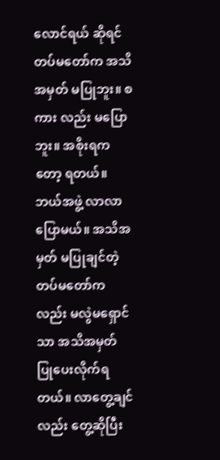လောင်ရယ် ဆိုရင် တပ်မတော်က အသိအမှတ် မပြုဘူး။ စကား လည်း မပြောဘူး။ အစိုးရကတော့ ရတယ်။ ဘယ်အဖွဲ့ လာလာ ပြောမယ်။ အသိအမှတ် မပြုချင်တဲ့ တပ်မတော်ကလည်း မလွဲမရှောင်သာ အသိအမှတ် ပြုပေးလိုက်ရတယ်။ လာတွေ့ချင်လည်း တွေ့ဆိုပြီး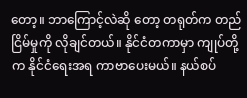တော့။ ဘာကြောင့်လဲဆို တော့ တရုတ်က တည်ငြိမ်မှုကို လိုချင်တယ်။ နိုင်ငံတကာမှာ ကျုပ်တို့က နိုင်ငံရေးအရ ကာဗာပေးမယ်။ နယ်စပ်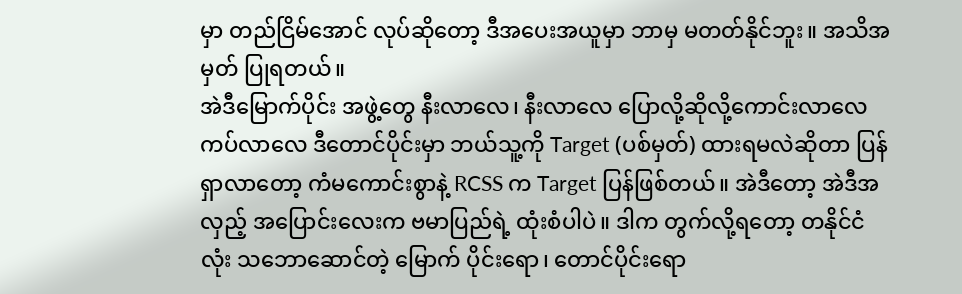မှာ တည်ငြိမ်အောင် လုပ်ဆိုတော့ ဒီအပေးအယူမှာ ဘာမှ မတတ်နိုင်ဘူး။ အသိအမှတ် ပြုရတယ်။
အဲဒီမြောက်ပိုင်း အဖွဲ့တွေ နီးလာလေ၊ နီးလာလေ ပြောလို့ဆိုလို့ကောင်းလာလေ ကပ်လာလေ ဒီတောင်ပိုင်းမှာ ဘယ်သူ့ကို Target (ပစ်မှတ်) ထားရမလဲဆိုတာ ပြန်ရှာလာတော့ ကံမကောင်းစွာနဲ့ RCSS က Target ပြန်ဖြစ်တယ်။ အဲဒီတော့ အဲဒီအလှည့် အပြောင်းလေးက ဗမာပြည်ရဲ့ ထုံးစံပါပဲ။ ဒါက တွက်လို့ရတော့ တနိုင်ငံလုံး သဘောဆောင်တဲ့ မြောက် ပိုင်းရော၊ တောင်ပိုင်းရော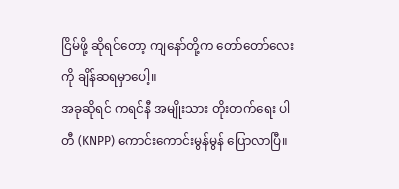ငြိမ်ဖို့ ဆိုရင်တော့ ကျနော်တို့က တော်တော်လေးကို ချိန်ဆရမှာပေါ့။
အခုဆိုရင် ကရင်နီ အမျိုးသား တိုးတက်ရေး ပါတီ (KNPP) ကောင်းကောင်းမွန်မွန် ပြောလာပြီ။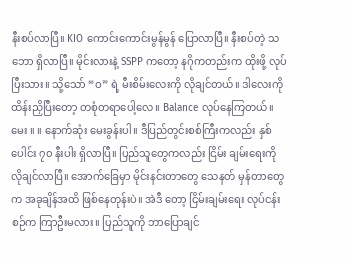နီးစပ်လာပြီ။ KIO ကောင်းကောင်းမွန်မွန် ပြောလာပြီ။ နီးစပ်တဲ့ သဘော ရှိလာပြီ။ မိုင်းလားနဲ့ SSPP ကတော့ နဂိုကတည်းက ထိုးဖို့ လုပ်ပြီးသား။ သို့သော် “ဝ” ရဲ့ မီးစိမ်းလေးကို လိုချင်တယ်။ ဒါလေးကို ထိန်းညှိပြီးတော့ တစုံတရာပေါ့လေ။ Balance လုပ်နေကြတယ်။
မေး ။ ။ နောက်ဆုံး မေးခွန်းပါ။ ဒီပြည်တွင်းစစ်ကြီးကလည်း နှစ်ပေါင်း ၇၀ နီးပါး ရှိလာပြီ။ ပြည်သူတွေကလည်း ငြိမ်း ချမ်းရေးကို လိုချင်လာပြီ။ အောက်ခြေမှာ မိုင်းနင်းတာတွေ သေနတ် မှန်တာတွေက အခုချိန်အထိ ဖြစ်နေတုန်းပဲ။ အဲဒီ တော့ ငြိမ်းချမ်းရေး လုပ်ငန်းစဉ်က ကြာဦးမလား။ ပြည်သူကို ဘာပြောချင်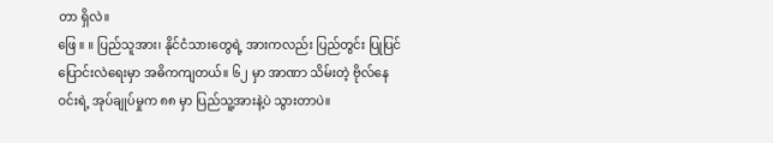တာ ရှိလဲ။
ဖြေ ။ ။ ပြည်သူအား၊ နိုင်ငံသားတွေရဲ့ အားကလည်း ပြည်တွင်း ပြုပြင်ပြောင်းလဲရေးမှာ အဓိကကျတယ်။ ၆၂ မှာ အာဏာ သိမ်းတဲ့ ဗိုလ်နေဝင်းရဲ့ အုပ်ချုပ်မှုက ၈၈ မှာ ပြည်သူ့အားနဲ့ပဲ သွားတာပဲ။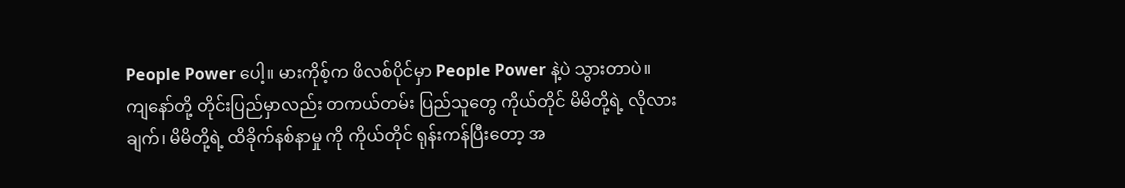People Power ပေါ့။ မားကိုစ့်က ဖိလစ်ပိုင်မှာ People Power နဲ့ပဲ သွားတာပဲ။
ကျနော်တို့ တိုင်းပြည်မှာလည်း တကယ်တမ်း ပြည်သူတွေ ကိုယ်တိုင် မိမိတို့ရဲ့ လိုလားချက်၊ မိမိတို့ရဲ့ ထိခိုက်နစ်နာမှု ကို ကိုယ်တိုင် ရုန်းကန်ပြီးတော့ အ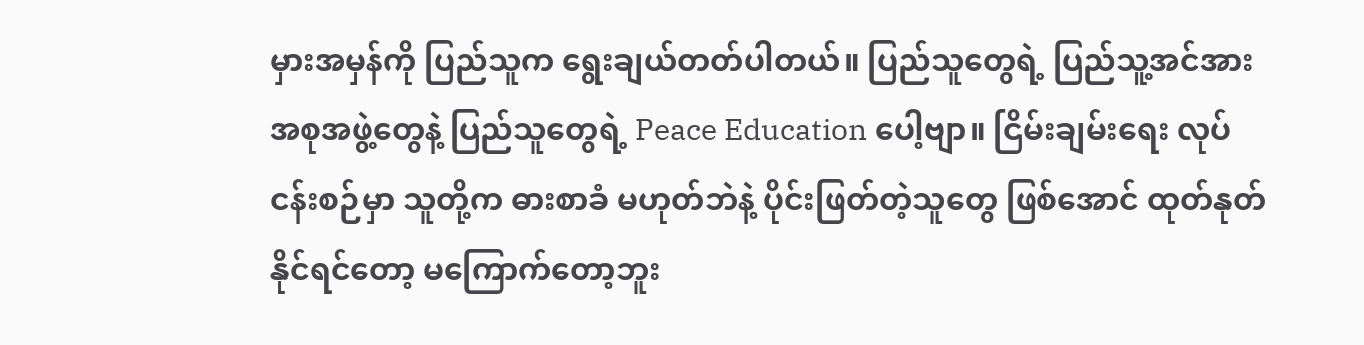မှားအမှန်ကို ပြည်သူက ရွေးချယ်တတ်ပါတယ်။ ပြည်သူတွေရဲ့ ပြည်သူ့အင်အား အစုအဖွဲ့တွေနဲ့ ပြည်သူတွေရဲ့ Peace Education ပေါ့ဗျာ။ ငြိမ်းချမ်းရေး လုပ်ငန်းစဉ်မှာ သူတို့က ဓားစာခံ မဟုတ်ဘဲနဲ့ ပိုင်းဖြတ်တဲ့သူတွေ ဖြစ်အောင် ထုတ်နုတ်နိုင်ရင်တော့ မကြောက်တော့ဘူး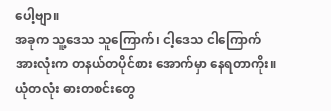ပေါ့ဗျာ။
အခုက သူ့ဒေသ သူကြောက်၊ ငါ့ဒေသ ငါကြောက် အားလုံးက တနယ်တပိုင်စား အောက်မှာ နေရတာကိုး။ ယုံတလုံး ဓားတစင်းတွေ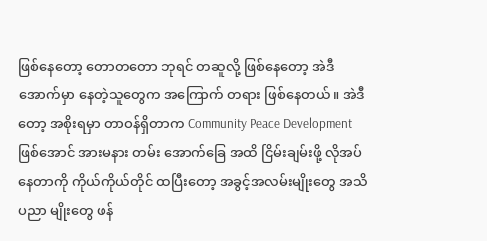ဖြစ်နေတော့ တောတတော ဘုရင် တဆူလို့ ဖြစ်နေတော့ အဲဒီအောက်မှာ နေတဲ့သူတွေက အကြောက် တရား ဖြစ်နေတယ်။ အဲဒီတော့ အစိုးရမှာ တာဝန်ရှိတာက Community Peace Development ဖြစ်အောင် အားမနား တမ်း အောက်ခြေ အထိ ငြိမ်းချမ်းဖို့ လိုအပ်နေတာကို ကိုယ်ကိုယ်တိုင် ထပြီးတော့ အခွင့်အလမ်းမျိုးတွေ အသိပညာ မျိုးတွေ ဖန်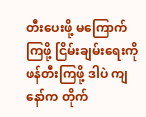တီးပေးဖို့ မကြောက်ကြဖို့ ငြိမ်းချမ်းရေးကို ဖန်တီးကြဖို့ ဒါပဲ ကျနော်က တိုက်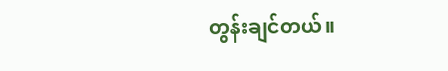တွန်းချင်တယ်။